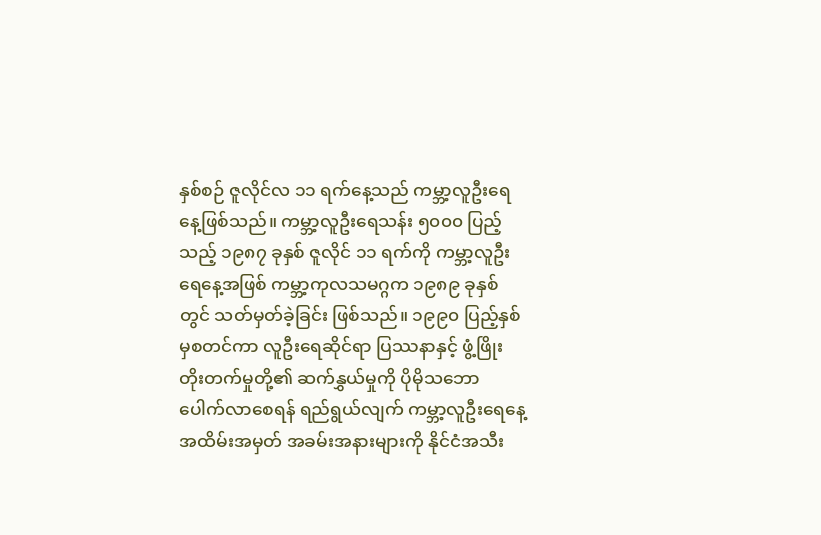နှစ်စဉ် ဇူလိုင်လ ၁၁ ရက်နေ့သည် ကမ္ဘာ့လူဦးရေနေ့ဖြစ်သည်။ ကမ္ဘာ့လူဦးရေသန်း ၅၀၀၀ ပြည့်သည့် ၁၉၈၇ ခုနှစ် ဇူလိုင် ၁၁ ရက်ကို ကမ္ဘာ့လူဦးရေနေ့အဖြစ် ကမ္ဘာ့ကုလသမဂ္ဂက ၁၉၈၉ ခုနှစ်တွင် သတ်မှတ်ခဲ့ခြင်း ဖြစ်သည်။ ၁၉၉၀ ပြည့်နှစ်မှစတင်ကာ လူဦးရေဆိုင်ရာ ပြဿနာနှင့် ဖွံ့ဖြိုးတိုးတက်မှုတို့၏ ဆက်နွှယ်မှုကို ပိုမိုသဘောပေါက်လာစေရန် ရည်ရွယ်လျက် ကမ္ဘာ့လူဦးရေနေ့ အထိမ်းအမှတ် အခမ်းအနားများကို နိုင်ငံအသီး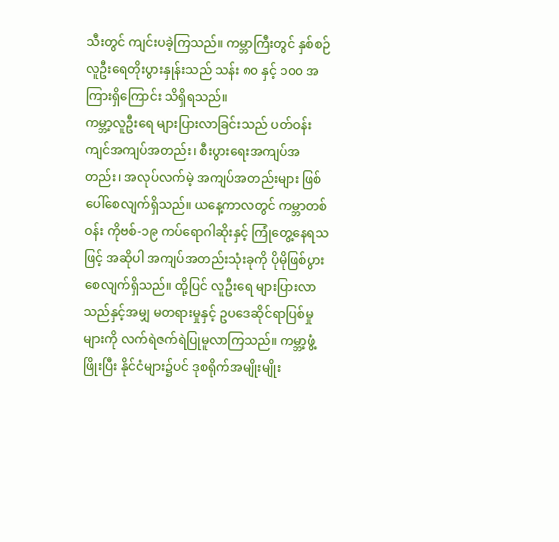သီးတွင် ကျင်းပခဲ့ကြသည်။ ကမ္ဘာကြီးတွင် နှစ်စဉ် လူဦးရေတိုးပွားနှုန်းသည် သန်း ၈၀ နှင့် ၁၀၀ အကြားရှိကြောင်း သိရှိရသည်။
ကမ္ဘာ့လူဦးရေ များပြားလာခြင်းသည် ပတ်ဝန်းကျင်အကျပ်အတည်း၊ စီးပွားရေးအကျပ်အတည်း၊ အလုပ်လက်မဲ့ အကျပ်အတည်းများ ဖြစ်ပေါ်စေလျက်ရှိသည်။ ယနေ့ကာလတွင် ကမ္ဘာတစ်ဝန်း ကိုဗစ်-၁၉ ကပ်ရောဂါဆိုးနှင့် ကြုံတွေ့နေရသဖြင့် အဆိုပါ အကျပ်အတည်းသုံးခုကို ပိုမိုဖြစ်ပွားစေလျက်ရှိသည်။ ထို့ပြင် လူဦးရေ များပြားလာသည်နှင့်အမျှ မတရားမှုနှင့် ဥပဒေဆိုင်ရာပြစ်မှုများကို လက်ရဲဇက်ရဲပြုမူလာကြသည်။ ကမ္ဘာ့ဖွံ့ဖြိုးပြီး နိုင်ငံများ၌ပင် ဒုစရိုက်အမျိုးမျိုး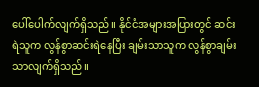ပေါ်ပေါက်လျက်ရှိသည်။ နိုင်ငံအများအပြားတွင် ဆင်းရဲသူက လွန်စွာဆင်းရဲနေပြီး ချမ်းသာသူက လွန်စွာချမ်းသာလျက်ရှိသည်။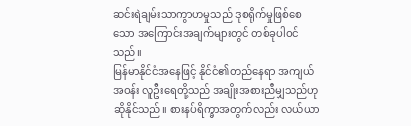ဆင်းရဲချမ်းသာကွာဟမှုသည် ဒုစရိုက်မှုဖြစ်စေသော အကြောင်းအချက်များတွင် တစ်ခုပါဝင်သည်။
မြန်မာနိုင်ငံအနေဖြင့် နိုင်ငံ၏တည်နေရာ အကျယ်အဝန်း လူဦးရေတို့သည် အချိုးအစားညီမျှသည်ဟု ဆိုနိုင်သည်။ စားနပ်ရိက္ခာအတွက်လည်း လယ်ယာ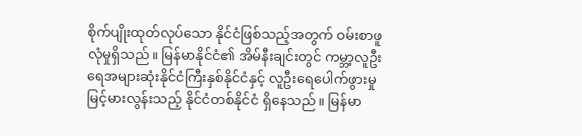စိုက်ပျိုးထုတ်လုပ်သော နိုင်ငံဖြစ်သည့်အတွက် ဝမ်းစာဖူလုံမှုရှိသည်။ မြန်မာနိုင်ငံ၏ အိမ်နီးချင်းတွင် ကမ္ဘာ့လူဦးရေအများဆုံးနိုင်ငံကြီးနှစ်နိုင်ငံနှင့် လူဦးရေပေါက်ဖွားမှု မြင့်မားလွန်းသည့် နိုင်ငံတစ်နိုင်ငံ ရှိနေသည်။ မြန်မာ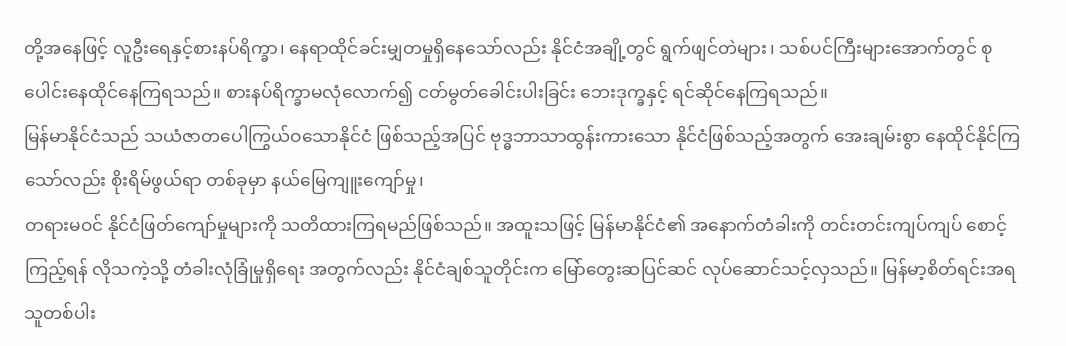တို့အနေဖြင့် လူဦးရေနှင့်စားနပ်ရိက္ခာ၊ နေရာထိုင်ခင်းမျှတမှုရှိနေသော်လည်း နိုင်ငံအချို့တွင် ရွက်ဖျင်တဲများ၊ သစ်ပင်ကြီးများအောက်တွင် စုပေါင်းနေထိုင်နေကြရသည်။ စားနပ်ရိက္ခာမလုံလောက်၍ ငတ်မွတ်ခေါင်းပါးခြင်း ဘေးဒုက္ခနှင့် ရင်ဆိုင်နေကြရသည်။
မြန်မာနိုင်ငံသည် သယံဇာတပေါကြွယ်ဝသောနိုင်ငံ ဖြစ်သည့်အပြင် ဗုဒ္ဓဘာသာထွန်းကားသော နိုင်ငံဖြစ်သည့်အတွက် အေးချမ်းစွာ နေထိုင်နိုင်ကြသော်လည်း စိုးရိမ်ဖွယ်ရာ တစ်ခုမှာ နယ်မြေကျူးကျော်မှု၊
တရားမဝင် နိုင်ငံဖြတ်ကျော်မှုများကို သတိထားကြရမည်ဖြစ်သည်။ အထူးသဖြင့် မြန်မာနိုင်ငံ၏ အနောက်တံခါးကို တင်းတင်းကျပ်ကျပ် စောင့်ကြည့်ရန် လိုသကဲ့သို့ တံခါးလုံခြုံမှုရှိရေး အတွက်လည်း နိုင်ငံချစ်သူတိုင်းက မြော်တွေးဆပြင်ဆင် လုပ်ဆောင်သင့်လှသည်။ မြန်မာ့စိတ်ရင်းအရ သူတစ်ပါး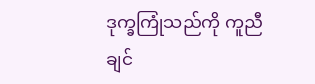ဒုက္ခကြုံသည်ကို ကူညီချင်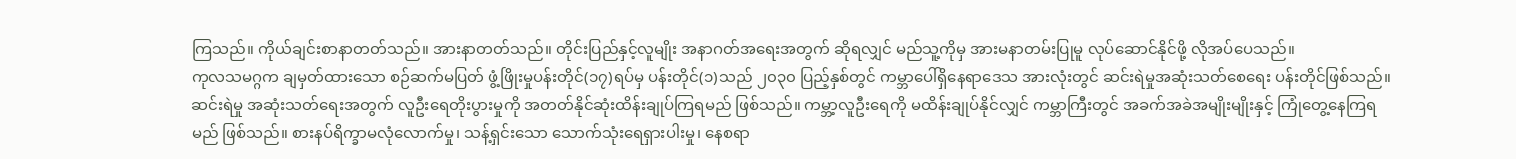ကြသည်။ ကိုယ်ချင်းစာနာတတ်သည်။ အားနာတတ်သည်။ တိုင်းပြည်နှင့်လူမျိုး အနာဂတ်အရေးအတွက် ဆိုရလျှင် မည်သူ့ကိုမှ အားမနာတမ်းပြုမူ လုပ်ဆောင်နိုင်ဖို့ လိုအပ်ပေသည်။
ကုလသမဂ္ဂက ချမှတ်ထားသော စဉ်ဆက်မပြတ် ဖွံ့ဖြိုးမှုပန်းတိုင်(၁၇)ရပ်မှ ပန်းတိုင်(၁)သည် ၂၀၃၀ ပြည့်နှစ်တွင် ကမ္ဘာပေါ်ရှိနေရာဒေသ အားလုံးတွင် ဆင်းရဲမှုအဆုံးသတ်စေရေး ပန်းတိုင်ဖြစ်သည်။ ဆင်းရဲမှု အဆုံးသတ်ရေးအတွက် လူဦးရေတိုးပွားမှုကို အတတ်နိုင်ဆုံးထိန်းချုပ်ကြရမည် ဖြစ်သည်။ ကမ္ဘာ့လူဦးရေကို မထိန်းချုပ်နိုင်လျှင် ကမ္ဘာကြီးတွင် အခက်အခဲအမျိုးမျိုးနှင့် ကြုံတွေ့နေကြရမည် ဖြစ်သည်။ စားနပ်ရိက္ခာမလုံလောက်မှု၊ သန့်ရှင်းသော သောက်သုံးရေရှားပါးမှု၊ နေစရာ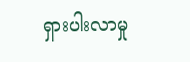ရှားပါးလာမှု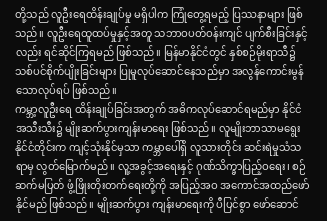တို့သည် လူဦးရေထိန်းချုပ်မှု မရှိပါက ကြုံတွေ့ရမည့် ပြဿနာများ ဖြစ်သည်။ လူဦးရေထူထပ်မှုနှင့်အတူ သဘာဝပတ်ဝန်းကျင် ပျက်စီးခြင်းနှင့်လည်း ရင်ဆိုင်ကြရမည် ဖြစ်သည်။ မြန်မာနိုင်ငံတွင် နှစ်စဉ်မိုးရာသီ၌ သစ်ပင်စိုက်ပျိုးခြင်းများ ပြုမူလုပ်ဆောင်နေသည်မှာ အလွန်ကောင်းမွန်သောလုပ်ရပ် ဖြစ်သည်။
ကမ္ဘာ့လူဦးရေ ထိန်းချုပ်ခြင်းအတွက် အဓိကလုပ်ဆောင်ရမည်မှာ နိုင်ငံအသီးသီး၌ မျိုးဆက်ပွားကျန်းမာရေး ဖြစ်သည်။ လူမျိုးဘာသာမရွေး နိုင်ငံတိုင်းက ကျင့်သုံးနိုင်မှသာ ကမ္ဘာပေါ်ရှိ လူသားတိုင်း ဆင်းရဲမှုသံသရာမှ လွတ်မြောက်မည်။ လူ့အခွင့်အရေးနှင့် ဂုဏ်သိက္ခာပြည့်ဝရေး၊ စဉ်ဆက်မပြတ် ဖွံ့ဖြိုးတိုးတက်ရေးတို့ကို အပြည့်အဝ အကောင်အထည်ဖော်နိုင်မည် ဖြစ်သည်။ မျိုးဆက်ပွား ကျန်းမာရေးကို ပီပြင်စွာ ဖော်ဆောင်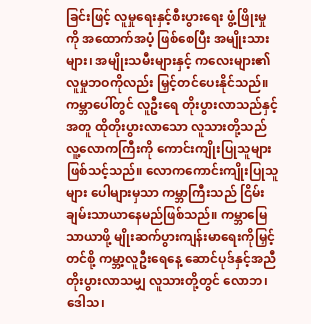ခြင်းဖြင့် လူမှုရေးနှင့်စီးပွားရေး ဖွံ့ဖြိုးမှုကို အထောက်အပံ့ ဖြစ်စေပြီး အမျိုးသားများ၊ အမျိုးသမီးများနှင့် ကလေးများ၏ လူမှုဘဝကိုလည်း မြှင့်တင်ပေးနိုင်သည်။
ကမ္ဘာပေါ်တွင် လူဦးရေ တိုးပွားလာသည်နှင့်အတူ ထိုတိုးပွားလာသော လူသားတို့သည် လူ့လောကကြီးကို ကောင်းကျိုးပြုသူများ ဖြစ်သင့်သည်။ လောကကောင်းကျိုးပြုသူများ ပေါများမှသာ ကမ္ဘာကြီးသည် ငြိမ်းချမ်းသာယာနေမည်ဖြစ်သည်။ ကမ္ဘာမြေသာယာဖို့ မျိုးဆက်ပွားကျန်းမာရေးကိုမြှင့်တင်စို့ ကမ္ဘာ့လူဦးရေနေ့ ဆောင်ပုဒ်နှင့်အညီ တိုးပွားလာသမျှ လူသားတို့တွင် လောဘ၊ ဒေါသ၊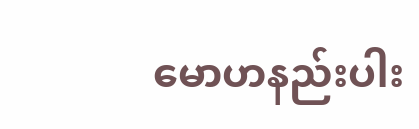မောဟနည်းပါး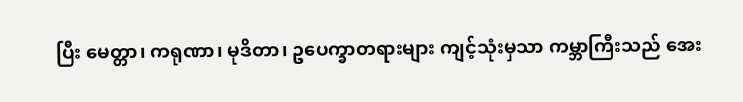ပြီး မေတ္တာ၊ ကရုဏာ၊ မုဒိတာ၊ ဥပေက္ခာတရားများ ကျင့်သုံးမှသာ ကမ္ဘာကြီးသည် အေး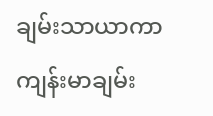ချမ်းသာယာကာ ကျန်းမာချမ်း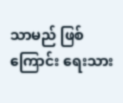သာမည် ဖြစ်ကြောင်း ရေးသား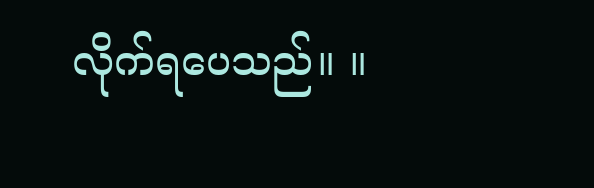လိုက်ရပေသည်။ ။